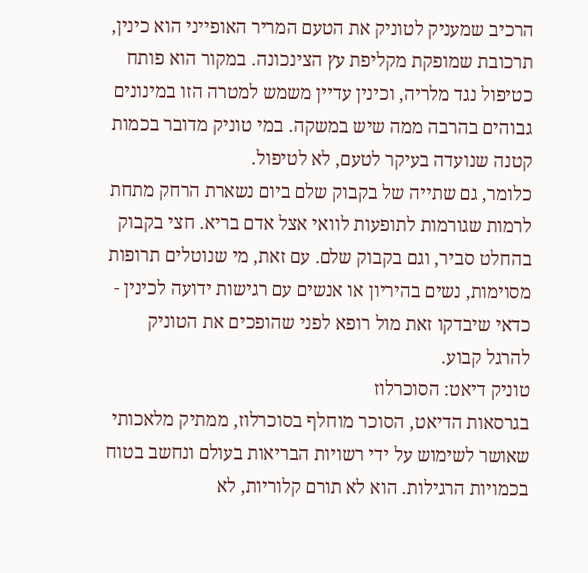הרכיב שמעניק לטוניק את הטעם המריר האופייני הוא כינין, תרכובת שמופקת מקליפת עץ הצינכונה. במקור הוא פותח כטיפול נגד מלריה, וכינין עדיין משמש למטרה הזו במינונים גבוהים בהרבה ממה שיש במשקה. במי טוניק מדובר בכמות קטנה שנועדה בעיקר לטעם, לא לטיפול.
כלומר, גם שתייה של בקבוק שלם ביום נשארת הרחק מתחת לרמות שגורמות לתופעות לוואי אצל אדם בריא. חצי בקבוק בהחלט סביר, וגם בקבוק שלם. עם זאת, מי שנוטלים תרופות מסוימות, נשים בהיריון או אנשים עם רגישות ידועה לכינין - כדאי שיבדקו זאת מול רופא לפני שהופכים את הטוניק להרגל קבוע.
טוניק דיאט: הסוכרלוז
בגרסאות הדיאט, הסוכר מוחלף בסוכרלוז, ממתיק מלאכותי שאושר לשימוש על ידי רשויות הבריאות בעולם ונחשב בטוח בכמויות הרגילות. הוא לא תורם קלוריות, לא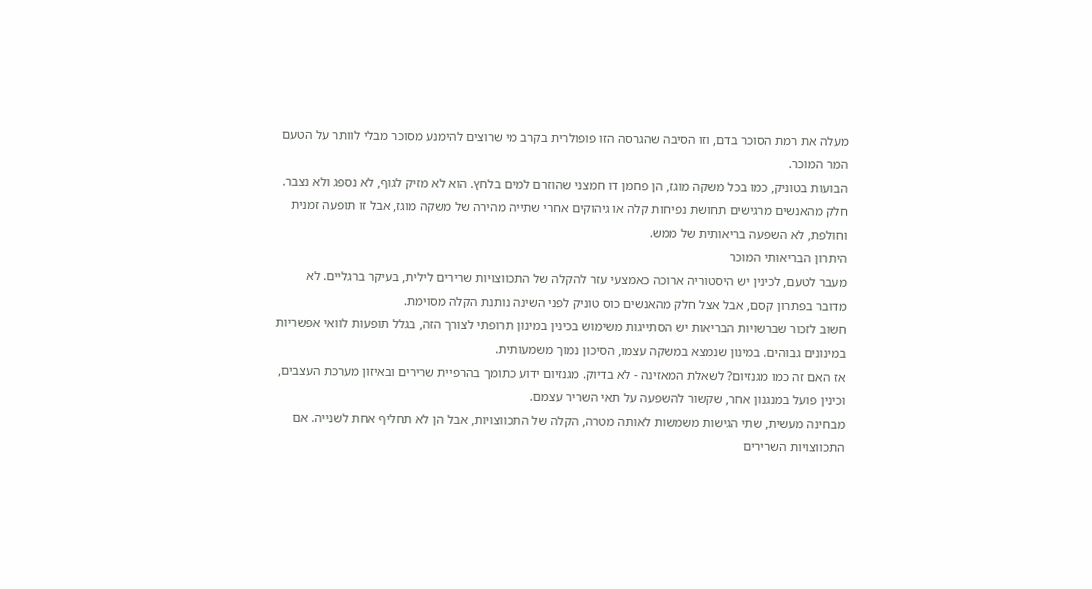מעלה את רמת הסוכר בדם, וזו הסיבה שהגרסה הזו פופולרית בקרב מי שרוצים להימנע מסוכר מבלי לוותר על הטעם המר המוכר.
הבועות בטוניק, כמו בכל משקה מוגז, הן פחמן דו חמצני שהוזרם למים בלחץ. הוא לא מזיק לגוף, לא נספג ולא נצבר. חלק מהאנשים מרגישים תחושת נפיחות קלה או גיהוקים אחרי שתייה מהירה של משקה מוגז, אבל זו תופעה זמנית וחולפת, לא השפעה בריאותית של ממש.
היתרון הבריאותי המוכר
מעבר לטעם, לכינין יש היסטוריה ארוכה כאמצעי עזר להקלה של התכווצויות שרירים לילית, בעיקר ברגליים. לא מדובר בפתרון קסם, אבל אצל חלק מהאנשים כוס טוניק לפני השינה נותנת הקלה מסוימת.
חשוב לזכור שברשויות הבריאות יש הסתייגות משימוש בכינין במינון תרופתי לצורך הזה, בגלל תופעות לוואי אפשריות במינונים גבוהים. במינון שנמצא במשקה עצמו, הסיכון נמוך משמעותית.
אז האם זה כמו מגנזיום? לשאלת המאזינה - לא בדיוק. מגנזיום ידוע כתומך בהרפיית שרירים ובאיזון מערכת העצבים, וכינין פועל במנגנון אחר, שקשור להשפעה על תאי השריר עצמם.
מבחינה מעשית, שתי הגישות משמשות לאותה מטרה, הקלה של התכווצויות, אבל הן לא תחליף אחת לשנייה. אם התכווצויות השרירים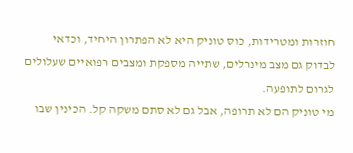חוזרות ומטרידות, כוס טוניק היא לא הפתרון היחיד, וכדאי לבדוק גם מצב מינרלים, שתייה מספקת ומצבים רפואיים שעלולים לגרום לתופעה.
מי טוניק הם לא תרופה, אבל גם לא סתם משקה קל. הכינין שבו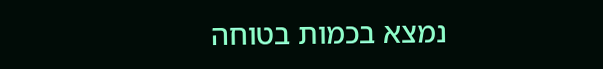נמצא בכמות בטוחה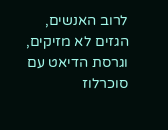לרוב האנשים, הגזים לא מזיקים, וגרסת הדיאט עם סוכרלוז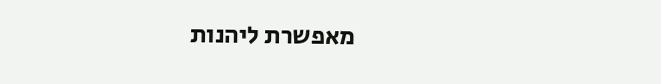מאפשרת ליהנות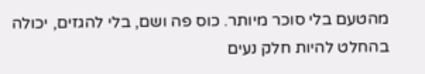מהטעם בלי סוכר מיותר. כוס פה ושם, בלי להגזים, יכולה בהחלט להיות חלק נעים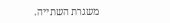משגרת השתייה.